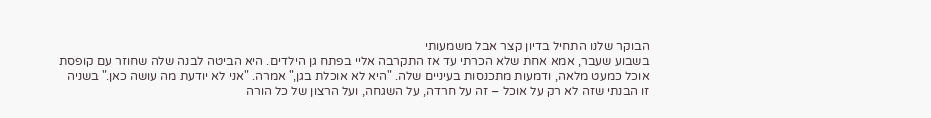הבוקר שלנו התחיל בדיון קצר אבל משמעותי
בשבוע שעבר, אמא אחת שלא הכרתי עד אז התקרבה אליי בפתח גן הילדים. היא הביטה לבנה שלה שחוזר עם קופסת אוכל כמעט מלאה, ודמעות מתכנסות בעיניים שלה. "היא לא אוכלת בגן," אמרה. "אני לא יודעת מה עושה כאן." בשניה זו הבנתי שזה לא רק על אוכל – זה על חרדה, על השגחה, ועל הרצון של כל הורה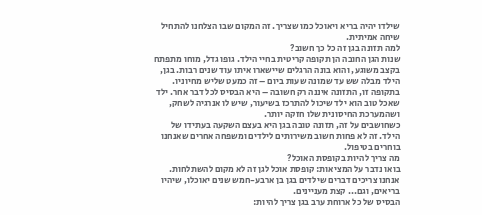שילדו יהיה בריא ויאוכל כמו שצריך. זה המקום שבו הצלחנו להתחיל שיחה אמיתית.
למה תזונה בגן זה כל כך חשוב?
שנות הגן החובה הן תקופה קריטית בחיי הילד. גופו גדל, מוחו מתפתח בקצב משוגע, והוא בונה הרגלים שיישארו איתו עוד שנים רבות. בגן, הילד מבלה שש עד שמונה שעות ביום – זה כמעט שליש מחיוניו. בתקופה זו, התזונה איננה רק חשובה – היא הבסיס לכל דבר אחר. ילד שאכל טוב הוא ילד שיכול להתרכז בשיעור, שיש לו אנרגיה לשחק, ושהמערכת החיסונית שלו חזקה יותר.
כשחושבים על זה, תזונה טובה בגן היא בעצם השקעה בעתידו של הילד. זה לא פחות חשוב משירותים לילדים ומשפחה אחרים שאנחנו בוחרים בטיפול.
מה צריך להיות בקופסת האוכל?
בואו נדבר על המציאות: קופסת אוכל לגן זה לא מקום להשתלחות. אנחנו צריכים דברים שילדים בגן בן ארבע-חמש שנים יאוכלו, שיהיו בריאים, וגם... קצת מעניינים.
הבסיס של כל ארוחת ערב בגן צריך להיות: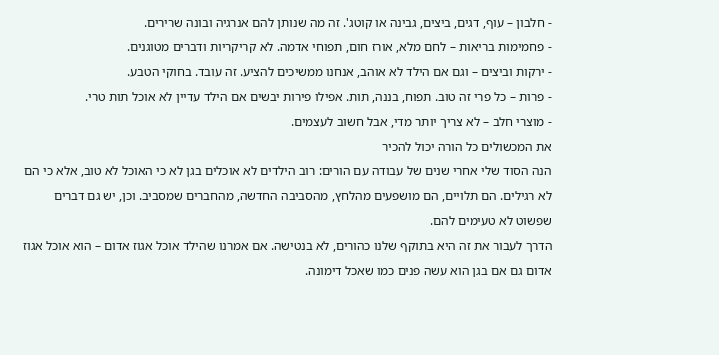- חלבון – עוף, דגים, ביצים, גבינה או קוטג'. זה מה שנותן להם אנרגיה ובונה שרירים.
- פחמימות בריאות – לחם מלא, אורז חום, תפוחי אדמה. לא קריקריות ודברים מטוגנים.
- ירקות וביצים – וגם אם הילד לא אוהב, אנחנו ממשיכים להציע. זה עובד. בחוקי הטבע.
- פרות – כל פרי זה טוב. תפוח, בננה, תות. אפילו פירות יבשים אם הילד עדיין לא אוכל תות טרי.
- מוצרי חלב – לא צריך יותר מדי, אבל חשוב לעצמים.
את המכשולים כל הורה יכול להכיר
הנה הסוד שלי אחרי שנים של עבודה עם הורים: רוב הילדים לא אוכלים בגן לא כי האוכל לא טוב, אלא כי הם לא רגילים. הם תלויים, הם מושפעים מהלחץ, מהסביבה החדשה, מהחברים שמסביב. וכן, יש גם דברים שפשוט לא טעימים להם.
הדרך לעבור את זה היא בתוקף שלנו כהורים, לא בנטישה. אם אמרנו שהילד אוכל אגוז אדום – הוא אוכל אגוז אדום גם אם בגן הוא עשה פנים כמו שאכל דימונה.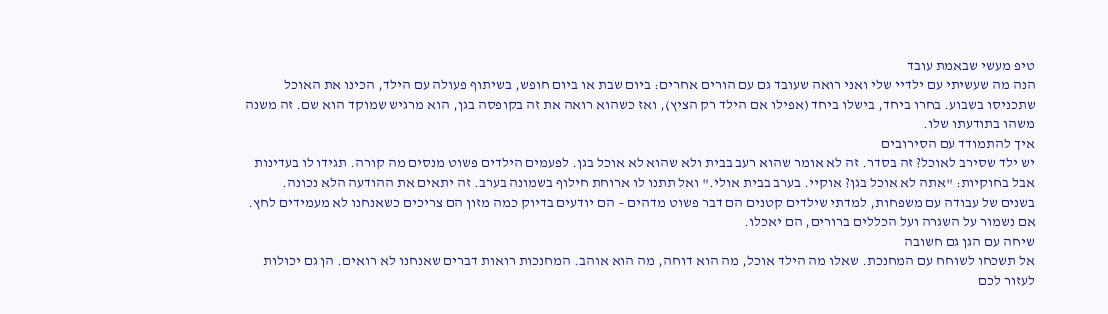טיפ מעשי שבאמת עובד
הנה מה שעשיתי עם ילדיי שלי ואני רואה שעובד גם עם הורים אחרים: ביום שבת או ביום חופש, בשיתוף פעולה עם הילד, הכינו את האוכל שתכניסו בשבוע. בחרו ביחד, בישלו ביחד (אפילו אם הילד רק הציץ), ואז כשהוא רואה את זה בקופסה בגן, הוא מרגיש שמוקד הוא שם. זה משנה משהו בתודעתו שלו.
איך להתמודד עם הסירובים
יש ילד שסירב לאוכל? זה בסדר. זה לא אומר שהוא רעב בבית ולא שהוא לא אוכל בגן. לפעמים הילדים פשוט מנסים מה קורה. תגידו לו בעדינות אבל בחוקיות: "אתה לא אוכל בגן? אוקיי. בערב בבית אולי." ואל תתנו לו ארוחת חילוף בשמונה בערב. זה יתאים את ההודעה הלא נכונה.
בשנים של עבודה עם משפחות, למדתי שילדים קטנים הם דבר פשוט מדהים – הם יודעים בדיוק כמה מזון הם צריכים כשאנחנו לא מעמידים לחץ. אם נשמור על השגרה ועל הכללים ברורים, הם יאכלו.
שיחה עם הגן גם חשובה
אל תשכחו לשוחח עם המחנכת. שאלו מה הילד אוכל, מה הוא דוחה, מה הוא אוהב. המחנכות רואות דברים שאנחנו לא רואים. הן גם יכולות לעזור לכם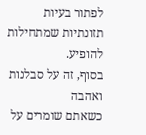לפתור בעיות תזונתיות שמתחילות להופיע.
בסוף, זה על סבלנות ואהבה
כשאתם שומרים על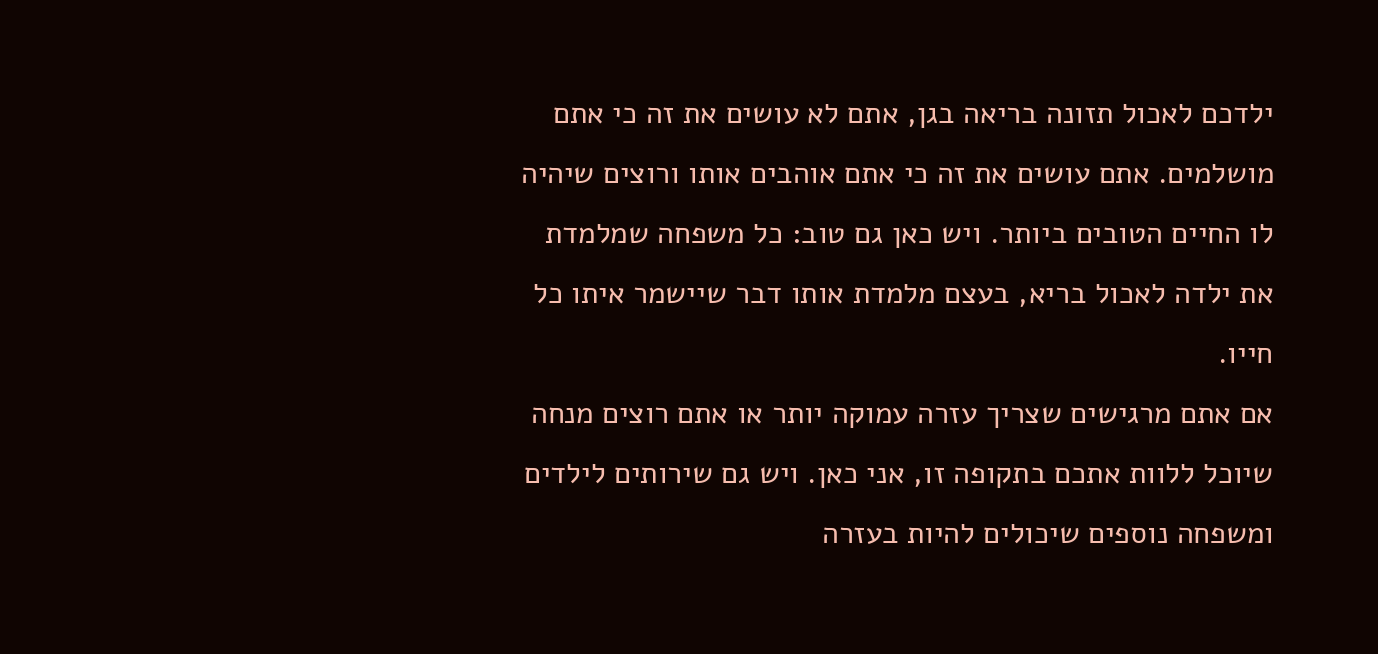ילדכם לאכול תזונה בריאה בגן, אתם לא עושים את זה כי אתם מושלמים. אתם עושים את זה כי אתם אוהבים אותו ורוצים שיהיה לו החיים הטובים ביותר. ויש כאן גם טוב: כל משפחה שמלמדת את ילדה לאכול בריא, בעצם מלמדת אותו דבר שיישמר איתו כל חייו.
אם אתם מרגישים שצריך עזרה עמוקה יותר או אתם רוצים מנחה שיוכל ללוות אתכם בתקופה זו, אני כאן. ויש גם שירותים לילדים ומשפחה נוספים שיכולים להיות בעזרה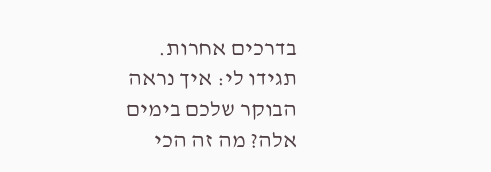בדרכים אחרות.
תגידו לי: איך נראה הבוקר שלכם בימים אלה? מה זה הכי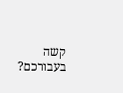קשה בעבורכם?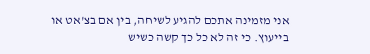אני מזמינה אתכם להגיע לשיחה, בין אם בצ'אט או בייעוץ. כי זה לא כל כך קשה כשיש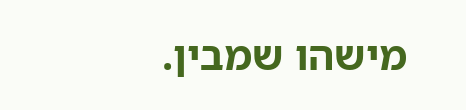מישהו שמבין.